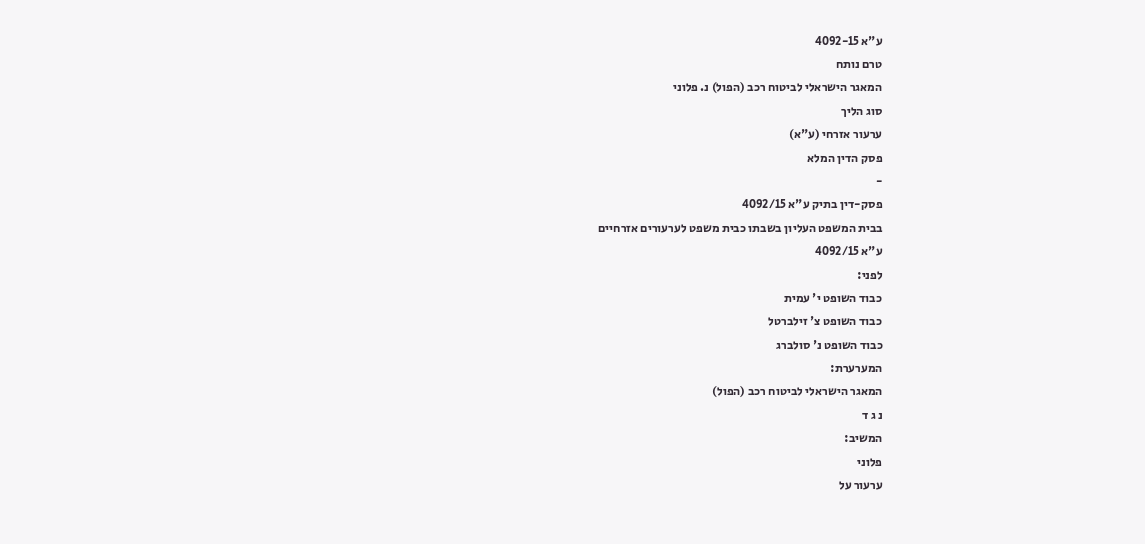ע"א 4092-15
טרם נותח
המאגר הישראלי לביטוח רכב (הפול) נ. פלוני
סוג הליך
ערעור אזרחי (ע"א)
פסק הדין המלא
-
פסק-דין בתיק ע"א 4092/15
בבית המשפט העליון בשבתו כבית משפט לערעורים אזרחיים
ע"א 4092/15
לפני:
כבוד השופט י' עמית
כבוד השופט צ' זילברטל
כבוד השופט נ' סולברג
המערערת:
המאגר הישראלי לביטוח רכב (הפול)
נ ג ד
המשיב:
פלוני
ערעור על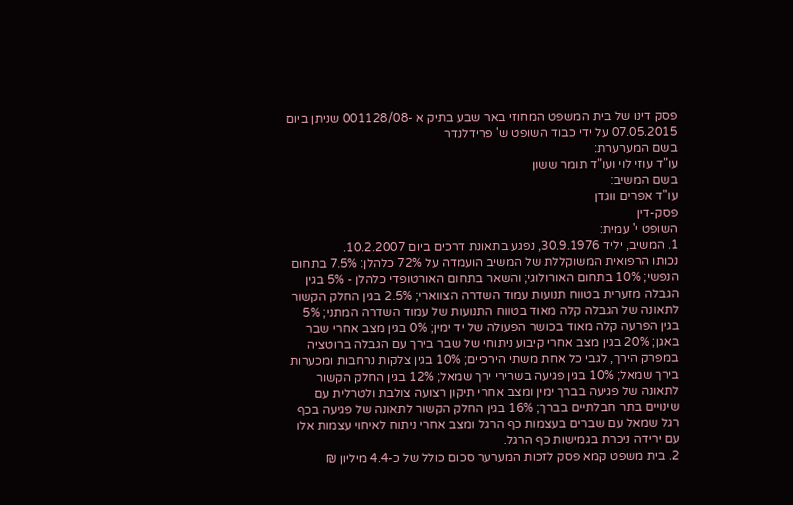פסק דינו של בית המשפט המחוזי באר שבע בתיק א -001128/08 שניתן ביום 07.05.2015 על ידי כבוד השופט ש' פרידלנדר
בשם המערערת:
עו"ד עוזי לוי ועו"ד תומר ששון
בשם המשיב:
עו"ד אפרים ווגדן
פסק-דין
השופט י' עמית:
1. המשיב, יליד 30.9.1976, נפגע בתאונת דרכים ביום 10.2.2007.
נכותו הרפואית המשוקללת של המשיב הועמדה על 72% כלהלן: 7.5% בתחום הנפשי; 10% בתחום האורולוגי; והשאר בתחום האורטופדי כלהלן - 5% בגין הגבלה מזערית בטווח תנועות עמוד השדרה הצווארי; 2.5% בגין החלק הקשור לתאונה של הגבלה קלה מאוד בטווח התנועות של עמוד השדרה המתני; 5% בגין הפרעה קלה מאוד בכושר הפעולה של יד ימין; 0% בגין מצב אחרי שבר באגן; 20% בגין מצב אחרי קיבוע ניתוחי של שבר בירך עם הגבלה ברוטציה במפרק הירך, לגבי כל אחת משתי הירכיים; 10% בגין צלקות נרחבות ומכערות בירך שמאל; 10% בגין פגיעה בשרירי ירך שמאל; 12% בגין החלק הקשור לתאונה של פגיעה בברך ימין ומצב אחרי תיקון רצועה צולבת ולטרלית עם שינויים בתר חבלתיים בברך; 16% בגין החלק הקשור לתאונה של פגיעה בכף רגל שמאל עם שברים בעצמות כף הרגל ומצב אחרי ניתוח לאיחוי עצמות אלו עם ירידה ניכרת בגמישות כף הרגל.
2. בית משפט קמא פסק לזכות המערער סכום כולל של כ-4.4 מיליון ₪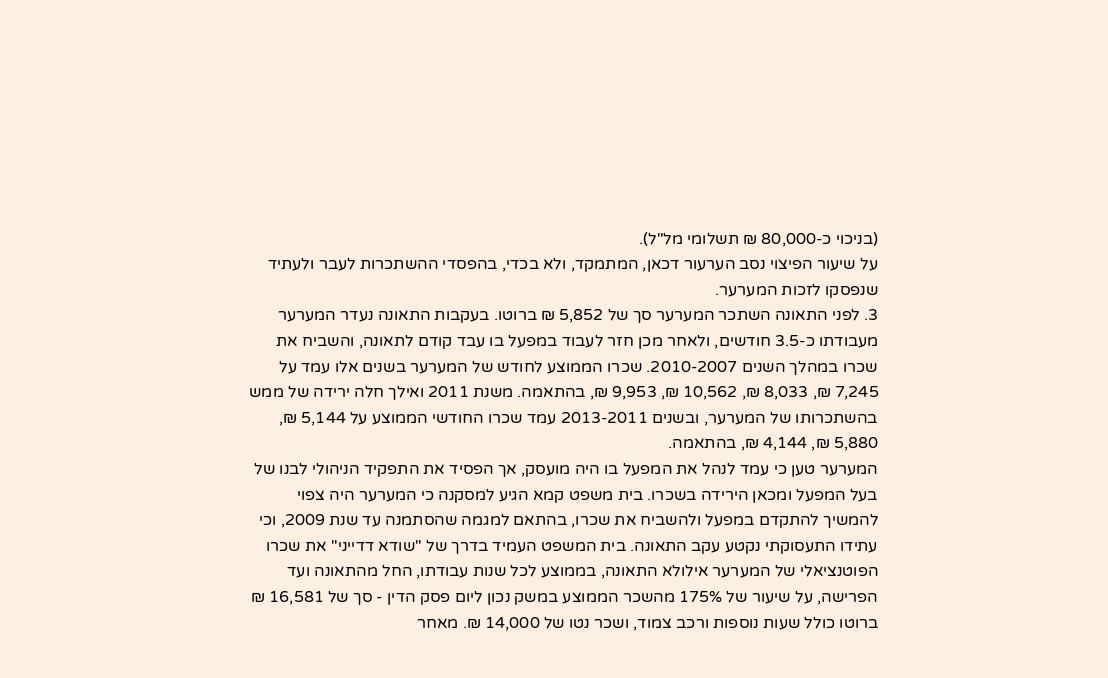(בניכוי כ-80,000 ₪ תשלומי מל"ל).
על שיעור הפיצוי נסב הערעור דכאן, המתמקד, ולא בכדי, בהפסדי ההשתכרות לעבר ולעתיד שנפסקו לזכות המערער.
3. לפני התאונה השתכר המערער סך של 5,852 ₪ ברוטו. בעקבות התאונה נעדר המערער מעבודתו כ-3.5 חודשים, ולאחר מכן חזר לעבוד במפעל בו עבד קודם לתאונה, והשביח את שכרו במהלך השנים 2010-2007. שכרו הממוצע לחודש של המערער בשנים אלו עמד על 7,245 ₪, 8,033 ₪, 10,562 ₪, 9,953 ₪, בהתאמה. משנת 2011 ואילך חלה ירידה של ממש בהשתכרותו של המערער, ובשנים 2013-2011 עמד שכרו החודשי הממוצע על 5,144 ₪, 5,880 ₪, 4,144 ₪, בהתאמה.
המערער טען כי עמד לנהל את המפעל בו היה מועסק, אך הפסיד את התפקיד הניהולי לבנו של בעל המפעל ומכאן הירידה בשכרו. בית משפט קמא הגיע למסקנה כי המערער היה צפוי להמשיך להתקדם במפעל ולהשביח את שכרו, בהתאם למגמה שהסתמנה עד שנת 2009, וכי עתידו התעסוקתי נקטע עקב התאונה. בית המשפט העמיד בדרך של "שודא דדייני" את שכרו הפוטנציאלי של המערער אילולא התאונה, בממוצע לכל שנות עבודתו, החל מהתאונה ועד הפרישה, על שיעור של 175% מהשכר הממוצע במשק נכון ליום פסק הדין - סך של 16,581 ₪ ברוטו כולל שעות נוספות ורכב צמוד, ושכר נטו של 14,000 ₪. מאחר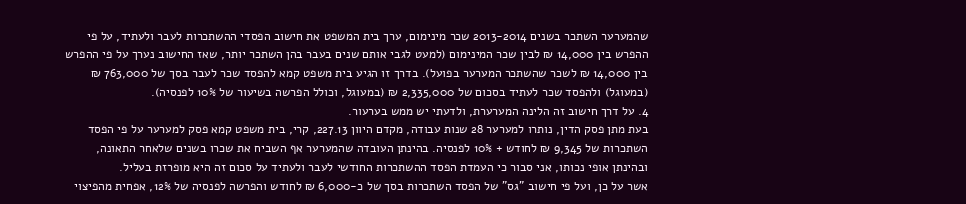שהמערער השתכר בשנים 2013-2014 שכר מינימום, ערך בית המשפט את חישוב הפסדי ההשתכרות לעבר ולעתיד, על פי ההפרש בין 14,000 ₪ לבין שכר המינימום (למעט לגבי אותם שנים בעבר בהן השתכר יותר, שאז החישוב נערך על פי ההפרש בין 14,000 ₪ לשכר שהשתכר המערער בפועל). בדרך זו הגיע בית משפט קמא להפסד שכר לעבר בסך של 763,000 ₪ (במעוגל) ולהפסד שכר לעתיד בסכום של 2,335,000 ₪ (במעוגל, וכולל הפרשה בשיעור של 10% לפנסיה).
4. על דרך חישוב זה הלינה המערערת, ולדעתי יש ממש בערעור.
בעת מתן פסק הדין, נותרו למערער 28 שנות עבודה, מקדם היוון 227.13, קרי, בית משפט קמא פסק למערער על פי הפסד השתכרות של 9,345 ₪ לחודש + 10% לפנסיה. בהינתן העובדה שהמערער אף השביח את שכרו בשנים שלאחר התאונה, ובהינתן אופי נכותו, אני סבור כי העמדת הפסד ההשתכרות החודשי לעבר ולעתיד על סכום זה היא מופרזת בעליל.
אשר על כן, ועל פי חישוב "גס" של הפסד השתכרות בסך של כ-6,000 ₪ לחודש והפרשה לפנסיה של 12%, אפחית מהפיצוי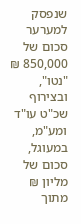שנפסק למערער סכום של 850,000 ₪ "נטו", ובצירוף שכ"ט עו"ד ומע"מ, במעוגל, סכום של מליון ₪ מתוך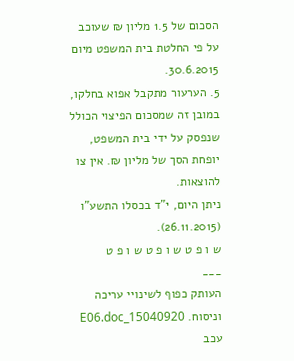הסכום של 1.5 מליון ₪ שעוכב על פי החלטת בית המשפט מיום 30.6.2015.
5. הערעור מתקבל אפוא בחלקו, במובן זה שמסכום הפיצוי הכולל שנפסק על ידי בית המשפט, יופחת הסך של מליון ₪. אין צו להוצאות.
ניתן היום, י"ד בכסלו התשע"ו (26.11.2015).
ש ו פ ט ש ו פ ט ש ו פ ט
___
העותק כפוף לשינויי עריכה וניסוח. 15040920_E06.doc עכב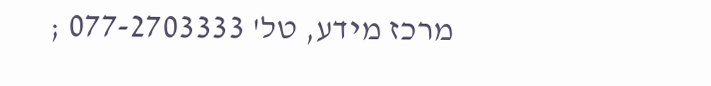מרכז מידע, טל' 077-2703333 ;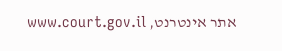אתר אינטרנט, www.court.gov.il